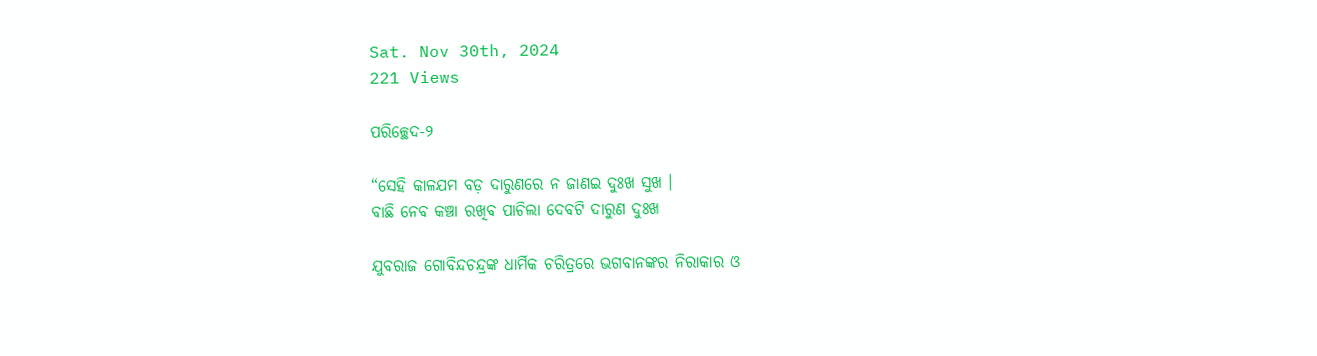Sat. Nov 30th, 2024
221 Views

ପରିଚ୍ଛେଦ-୨

“ସେହି କାଳଯମ ବଡ଼ ଦାରୁଣରେ ନ ଜାଣଇ ଦୁଃଖ ସୁଖ ।
ବାଛି ନେବ କଞ୍ଚା ରଖିବ ପାଚିଲା ଦେବଟି ଦାରୁଣ ଦୁଃଖ

ଯୁବରାଜ ଗୋବିନ୍ଦଚନ୍ଦ୍ରଙ୍କ ଧାର୍ମିକ ଚରିତ୍ରରେ ଭଗବାନଙ୍କର ନିରାକାର ଓ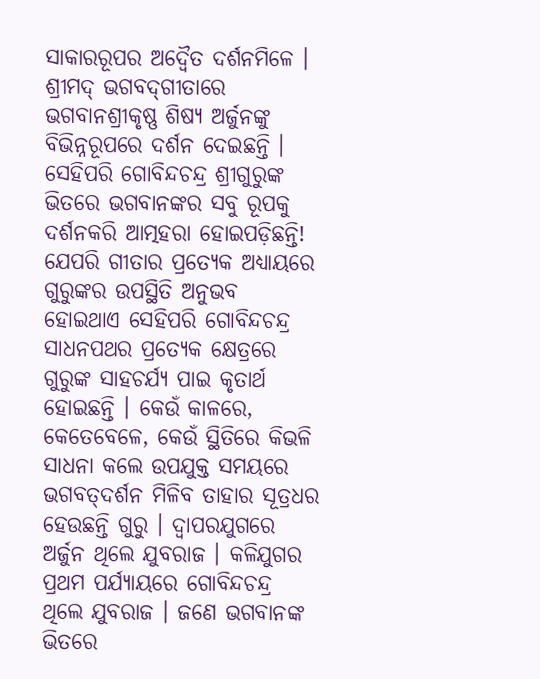ସାକାରରୂପର ଅଦ୍ୱୈତ ଦର୍ଶନମିଳେ । ଶ୍ରୀମଦ୍ ଭଗବଦ୍‌ଗୀତାରେ ଭଗବାନଶ୍ରୀକୃଷ୍ଣ ଶିଷ୍ୟ ଅର୍ଜୁନଙ୍କୁ ବିଭିନ୍ନରୂପରେ ଦର୍ଶନ ଦେଇଛନ୍ତି । ସେହିପରି ଗୋବିନ୍ଦଚନ୍ଦ୍ର ଶ୍ରୀଗୁରୁଙ୍କ ଭିତରେ ଭଗବାନଙ୍କର ସବୁ ରୂପକୁ ଦର୍ଶନକରି ଆତ୍ମହରା ହୋଇପଡ଼ିଛନ୍ତି! ଯେପରି ଗୀତାର ପ୍ରତ୍ୟେକ ଅଧ୍ୟାୟରେ ଗୁରୁଙ୍କର ଉପସ୍ଥିତି ଅନୁଭବ ହୋଇଥାଏ ସେହିପରି ଗୋବିନ୍ଦଚନ୍ଦ୍ର ସାଧନପଥର ପ୍ରତ୍ୟେକ କ୍ଷେତ୍ରରେ ଗୁରୁଙ୍କ ସାହଚର୍ଯ୍ୟ ପାଇ କୃତାର୍ଥ ହୋଇଛନ୍ତି । କେଉଁ କାଳରେ, କେତେବେଳେ, କେଉଁ ସ୍ଥିତିରେ କିଭଳି ସାଧନା କଲେ ଉପଯୁକ୍ତ ସମୟରେ ଭଗବତ୍‌ଦର୍ଶନ ମିଳିବ ତାହାର ସୂତ୍ରଧର ହେଉଛନ୍ତି ଗୁରୁ । ଦ୍ୱାପରଯୁଗରେ ଅର୍ଜୁନ ଥିଲେ ଯୁବରାଜ । କଳିଯୁଗର ପ୍ରଥମ ପର୍ଯ୍ୟାୟରେ ଗୋବିନ୍ଦଚନ୍ଦ୍ର ଥିଲେ ଯୁବରାଜ । ଜଣେ ଭଗବାନଙ୍କ ଭିତରେ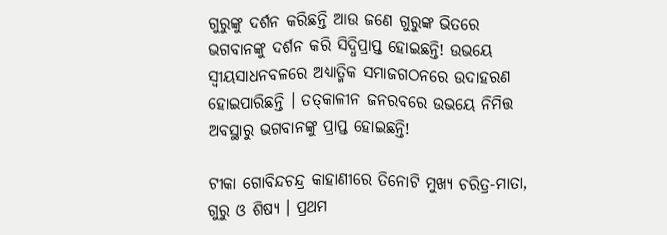ଗୁରୁଙ୍କୁ ଦର୍ଶନ କରିଛନ୍ତି ଆଉ ଜଣେ ଗୁରୁଙ୍କ ଭିତରେ ଭଗବାନଙ୍କୁ ଦର୍ଶନ କରି ସିଦ୍ଧିପ୍ରାପ୍ତ ହୋଇଛନ୍ତି! ଉଭୟେ ସ୍ୱୀୟସାଧନବଳରେ ଅଧ୍ୟାତ୍ମିକ ସମାଜଗଠନରେ ଉଦାହରଣ ହୋଇପାରିଛନ୍ତି । ତତ୍‌କାଳୀନ ଜନରବରେ ଉଭୟେ ନିମିତ୍ତ ଅବସ୍ଥାରୁ ଭଗବାନଙ୍କୁ ପ୍ରାପ୍ତ ହୋଇଛନ୍ତି!

ଟୀକା ଗୋବିନ୍ଦଚନ୍ଦ୍ର କାହାଣୀରେ ତିନୋଟି ମୁଖ୍ୟ ଚରିତ୍ର-ମାତା, ଗୁରୁ ଓ ଶିଷ୍ୟ । ପ୍ରଥମ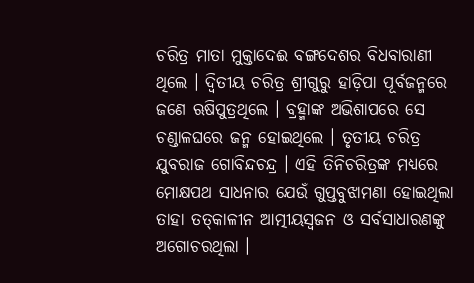ଚରିତ୍ର ମାତା ମୁକ୍ତାଦେଈ ବଙ୍ଗଦେଶର ବିଧବାରାଣୀ ଥିଲେ । ଦ୍ୱିତୀୟ ଚରିତ୍ର ଶ୍ରୀଗୁରୁ ହାଡ଼ିପା ପୂର୍ବଜନ୍ମରେ ଜଣେ ଋଷିପୁତ୍ରଥିଲେ । ବ୍ରହ୍ମାଙ୍କ ଅଭିଶାପରେ ସେ ଚଣ୍ଡାଳଘରେ ଜନ୍ମ ହୋଇଥିଲେ । ତୃତୀୟ ଚରିତ୍ର ଯୁବରାଜ ଗୋବିନ୍ଦଚନ୍ଦ୍ର । ଏହି ତିନିଚରିତ୍ରଙ୍କ ମଧ୍ୟରେ ମୋକ୍ଷପଥ ସାଧନାର ଯେଉଁ ଗୁପ୍ତବୁଝାମଣା ହୋଇଥିଲା ତାହା ତତ୍‌କାଳୀନ ଆତ୍ମୀୟସ୍ୱଜନ ଓ ସର୍ବସାଧାରଣଙ୍କୁ ଅଗୋଚରଥିଲା ।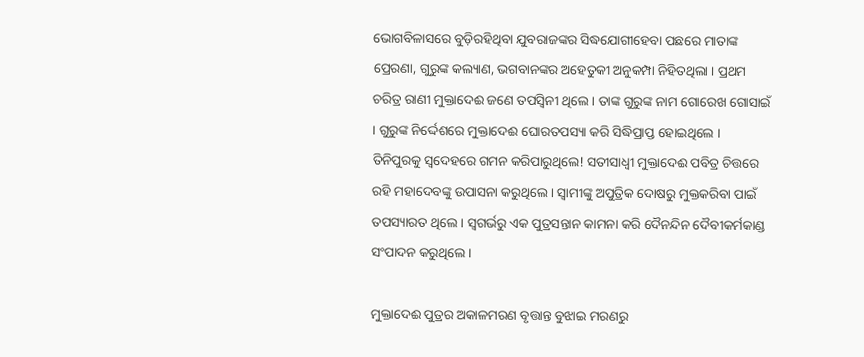ଭୋଗବିଳାସରେ ବୁଡ଼ିରହିଥିବା ଯୁବରାଜଙ୍କର ସିଦ୍ଧଯୋଗୀହେବା ପଛରେ ମାତାଙ୍କ ପ୍ରେରଣା, ଗୁରୁଙ୍କ କଲ୍ୟାଣ, ଭଗବାନଙ୍କର ଅହେତୁକୀ ଅନୁକମ୍ପା ନିହିତଥିଲା । ପ୍ରଥମ ଚରିତ୍ର ରାଣୀ ମୁକ୍ତାଦେଈ ଜଣେ ତପସ୍ୱିନୀ ଥିଲେ । ତାଙ୍କ ଗୁରୁଙ୍କ ନାମ ଗୋରେଖ ଗୋସାଇଁ । ଗୁରୁଙ୍କ ନିର୍ଦ୍ଦେଶରେ ମୁକ୍ତାଦେଈ ଘୋରତପସ୍ୟା କରି ସିଦ୍ଧିପ୍ରାପ୍ତ ହୋଇଥିଲେ । ତିନିପୁରକୁ ସ୍ୱଦେହରେ ଗମନ କରିପାରୁଥିଲେ! ସତୀସାଧ୍ୱୀ ମୁକ୍ତାଦେଈ ପବିତ୍ର ଚିତ୍ତରେ ରହି ମହାଦେବଙ୍କୁ ଉପାସନା କରୁଥିଲେ । ସ୍ୱାମୀଙ୍କୁ ଅପୁତ୍ରିକ ଦୋଷରୁ ମୁକ୍ତକରିବା ପାଇଁ ତପସ୍ୟାରତ ଥିଲେ । ସ୍ୱଗର୍ଭରୁ ଏକ ପୁତ୍ରସନ୍ତାନ କାମନା କରି ଦୈନନ୍ଦିନ ଦୈବୀକର୍ମକାଣ୍ଡ ସଂପାଦନ କରୁଥିଲେ ।

ମୁକ୍ତାଦେଈ ପୁତ୍ରର ଅକାଳମରଣ ବୃତ୍ତାନ୍ତ ବୁଝାଇ ମରଣରୁ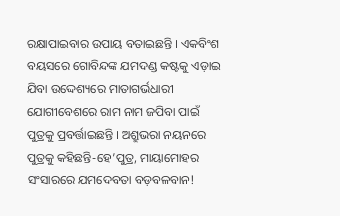ରକ୍ଷାପାଇବାର ଉପାୟ ବତାଇଛନ୍ତି । ଏକବିଂଶ ବୟସରେ ଗୋବିନ୍ଦଙ୍କ ଯମଦଣ୍ଡ କଷ୍ଟକୁ ଏଡ଼ାଇ ଯିବା ଉଦ୍ଦେଶ୍ୟରେ ମାତାଗର୍ଭଧାରୀ ଯୋଗୀବେଶରେ ରାମ ନାମ ଜପିବା ପାଇଁ ପୁତ୍ରକୁ ପ୍ରବର୍ତ୍ତାଇଛନ୍ତି । ଅଶ୍ରୁଭରା ନୟନରେ ପୁତ୍ରକୁ କହିଛନ୍ତି-ହେ’ପୁତ୍ର, ମାୟାମୋହର ସଂସାରରେ ଯମଦେବତା ବଡ଼ବଳବାନ!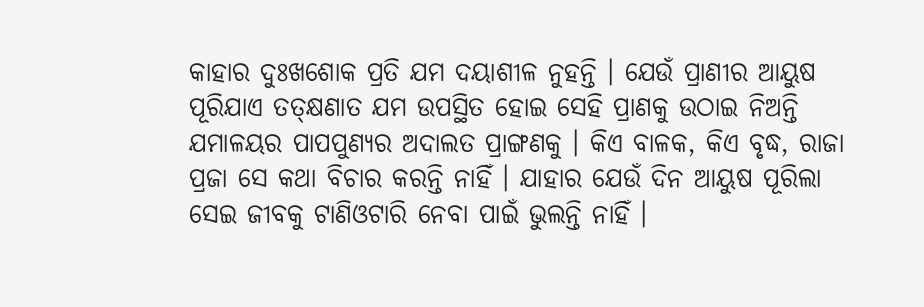କାହାର ଦୁଃଖଶୋକ ପ୍ରତି ଯମ ଦୟାଶୀଳ ନୁହନ୍ତି । ଯେଉଁ ପ୍ରାଣୀର ଆୟୁଷ ପୂରିଯାଏ ତତ୍‌କ୍ଷଣାତ ଯମ ଉପସ୍ଥିତ ହୋଇ ସେହି ପ୍ରାଣକୁ ଉଠାଇ ନିଅନ୍ତି ଯମାଳୟର ପାପପୁଣ୍ୟର ଅଦାଲତ ପ୍ରାଙ୍ଗଣକୁ । କିଏ ବାଳକ, କିଏ ବୃଦ୍ଧ, ରାଜା ପ୍ରଜା ସେ କଥା ବିଚାର କରନ୍ତି ନାହିଁ । ଯାହାର ଯେଉଁ ଦିନ ଆୟୁଷ ପୂରିଲା ସେଇ ଜୀବକୁ ଟାଣିଓଟାରି ନେବା ପାଇଁ ଭୁଲନ୍ତି ନାହିଁ ।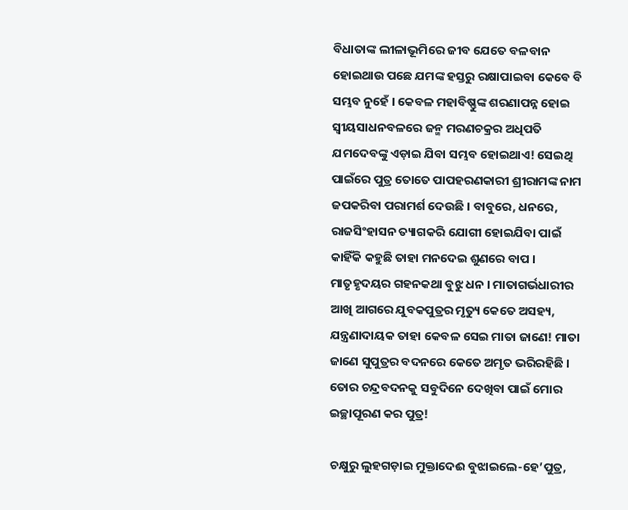ବିଧାତାଙ୍କ ଲୀଳାଭୂମିରେ ଜୀବ ଯେତେ ବଳବାନ ହୋଇଥାଉ ପଛେ ଯମଙ୍କ ହସ୍ତରୁ ରକ୍ଷାପାଇବା କେବେ ବି ସମ୍ଭବ ନୁହେଁ । କେବଳ ମହାବିଷ୍ଣୁଙ୍କ ଶରଣାପନ୍ନ ହୋଇ ସ୍ୱୀୟସାଧନବଳରେ ଜନ୍ମ ମରଣଚକ୍ରର ଅଧିପତି ଯମଦେବଙ୍କୁ ଏଡ଼ାଇ ଯିବା ସମ୍ଭବ ହୋଇଥାଏ! ସେଇଥି ପାଇଁରେ ପୁତ୍ର ତୋତେ ପାପହରଣକାରୀ ଶ୍ରୀରାମଙ୍କ ନାମ ଜପକରିବା ପରାମର୍ଶ ଦେଉଛି । ବାବୁରେ, ଧନରେ, ରାଜସିଂହାସନ ତ୍ୟାଗକରି ଯୋଗୀ ହୋଇଯିବା ପାଇଁ କାହିଁକି କହୁଛି ତାହା ମନଦେଇ ଶୁଣରେ ବାପ । ମାତୃହୃଦୟର ଗହନକଥା ବୁଝୁ ଧନ । ମାତାଗର୍ଭଧାରୀର ଆଖି ଆଗରେ ଯୁବକପୁତ୍ରର ମୃତ୍ୟୁ କେତେ ଅସହ୍ୟ, ଯନ୍ତ୍ରଣାଦାୟକ ତାହା କେବଳ ସେଇ ମାତା ଜାଣେ! ମାତା ଜାଣେ ସୁପୁତ୍ରର ବଦନରେ କେତେ ଅମୃତ ଭରିରହିଛି । ତୋର ଚନ୍ଦ୍ରବଦନକୁ ସବୁଦିନେ ଦେଖିବା ପାଇଁ ମୋର ଇଚ୍ଛାପୂରଣ କର ପୁତ୍ର!

ଚକ୍ଷୁରୁ ଲୁହଗଡ଼ାଇ ମୁକ୍ତାଦେଈ ବୁଝାଇଲେ-ହେ’ପୁତ୍ର,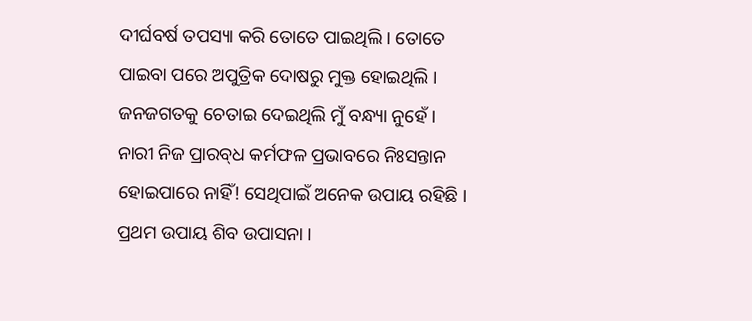ଦୀର୍ଘବର୍ଷ ତପସ୍ୟା କରି ତୋତେ ପାଇଥିଲି । ତୋତେ ପାଇବା ପରେ ଅପୁତ୍ରିକ ଦୋଷରୁ ମୁକ୍ତ ହୋଇଥିଲି । ଜନଜଗତକୁ ଚେତାଇ ଦେଇଥିଲି ମୁଁ ବନ୍ଧ୍ୟା ନୁହେଁ । ନାରୀ ନିଜ ପ୍ରାରବ୍‌ଧ କର୍ମଫଳ ପ୍ରଭାବରେ ନିଃସନ୍ତାନ ହୋଇପାରେ ନାହିଁ! ସେଥିପାଇଁ ଅନେକ ଉପାୟ ରହିଛି । ପ୍ରଥମ ଉପାୟ ଶିବ ଉପାସନା ।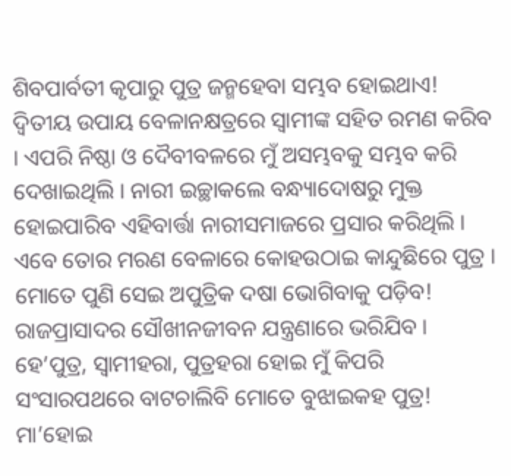ଶିବପାର୍ବତୀ କୃପାରୁ ପୁତ୍ର ଜନ୍ମହେବା ସମ୍ଭବ ହୋଇଥାଏ! ଦ୍ୱିତୀୟ ଉପାୟ ବେଳାନକ୍ଷତ୍ରରେ ସ୍ୱାମୀଙ୍କ ସହିତ ରମଣ କରିବ । ଏପରି ନିଷ୍ଠା ଓ ଦୈବୀବଳରେ ମୁଁ ଅସମ୍ଭବକୁ ସମ୍ଭବ କରି ଦେଖାଇଥିଲି । ନାରୀ ଇଚ୍ଛାକଲେ ବନ୍ଧ୍ୟାଦୋଷରୁ ମୁକ୍ତ ହୋଇପାରିବ ଏହିବାର୍ତ୍ତା ନାରୀସମାଜରେ ପ୍ରସାର କରିଥିଲି । ଏବେ ତୋର ମରଣ ବେଳାରେ କୋହଉଠାଇ କାନ୍ଦୁଛିରେ ପୁତ୍ର । ମୋତେ ପୁଣି ସେଇ ଅପୁତ୍ରିକ ଦଷା ଭୋଗିବାକୁ ପଡ଼ିବ! ରାଜପ୍ରାସାଦର ସୌଖୀନଜୀବନ ଯନ୍ତ୍ରଣାରେ ଭରିଯିବ । ହେ’ପୁତ୍ର, ସ୍ୱାମୀହରା, ପୁତ୍ରହରା ହୋଇ ମୁଁ କିପରି ସଂସାରପଥରେ ବାଟଚାଲିବି ମୋତେ ବୁଝାଇକହ ପୁତ୍ର! ମା’ହୋଇ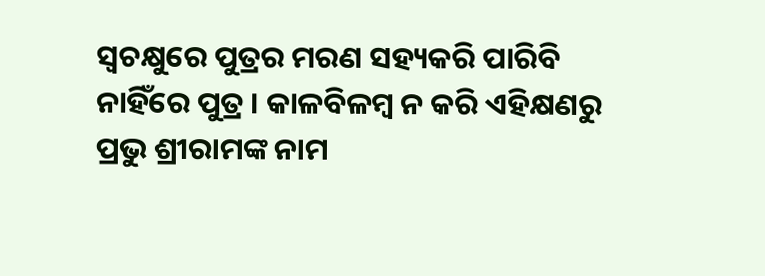ସ୍ୱଚକ୍ଷୁରେ ପୁତ୍ରର ମରଣ ସହ୍ୟକରି ପାରିବି ନାହିଁରେ ପୁତ୍ର । କାଳବିଳମ୍ବ ନ କରି ଏହିକ୍ଷଣରୁ ପ୍ରଭୁ ଶ୍ରୀରାମଙ୍କ ନାମ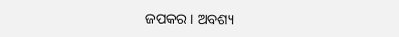ଜପକର । ଅବଶ୍ୟ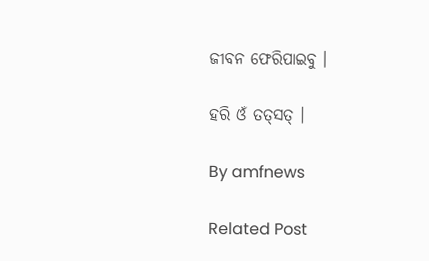ଜୀବନ ଫେରିପାଇବୁ ।

ହରି ଓଁ ତତ୍‌ସତ୍ ।

By amfnews

Related Post